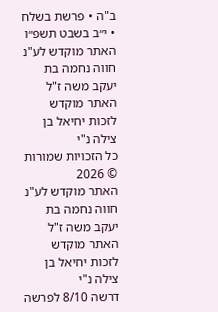ב"ה • פרשת בשלח • י״ב בשבט תשפ״ו
האתר מוקדש לע"נ חווה נחמה בת יעקב משה ז"ל
האתר מוקדש לזכות יחיאל בן צילה נ"י
כל הזכויות שמורות © 2026
האתר מוקדש לע"נ חווה נחמה בת יעקב משה ז"ל
האתר מוקדש לזכות יחיאל בן צילה נ"י
דרשה 8/10 לפרשה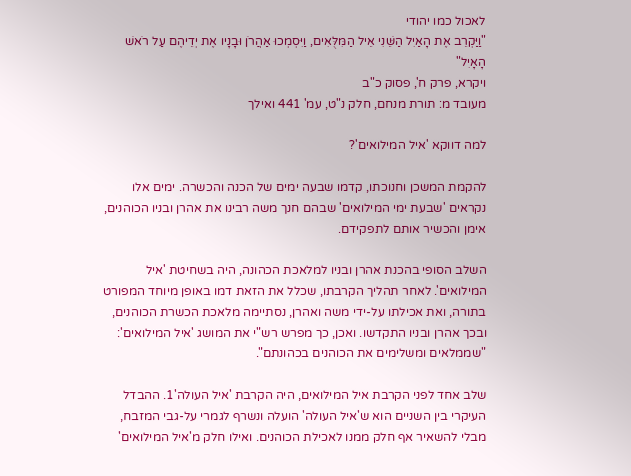לאכול כמו יהודי
"וַיַּקְרֵב אֶת הָאַיִל הַשֵּׁנִי אֵיל הַמִּלֻּאִים, וַיִּסְמְכוּ אַהֲרֹן וּבָנָיו אֶת יְדֵיהֶם עַל רֹאשׁ הָאָיִל"
ויקרא, פרק ח', פסוק כ"ב
מעובד מ: תורת מנחם, חלק נ"ט, עמ' 441 ואילך

למה דווקא 'איל המילואים'?

להקמת המשכן וחנוכתו, קדמו שבעה ימים של הכנה והכשרה. ימים אלו נקראים 'שבעת ימי המילואים' שבהם חנך משה רבינו את אהרן ובניו הכוהנים, אימן והכשיר אותם לתפקידם.

השלב הסופי בהכנת אהרן ובניו למלאכת הכהונה, היה בשחיטת 'איל המילואים'. לאחר תהליך הקרבתו, שכלל את הזאת דמו באופן מיוחד המפורט בתורה, ואת אכילתו על-ידי משה ואהרן, נסתיימה מלאכת הכשרת הכוהנים, ובכך אהרן ובניו התקדשו. ואכן, כך מפרש רש"י את המושג 'איל המילואים': "שממלאים ומשלימים את הכוהנים בכהונתם".

שלב אחד לפני הקרבת איל המילואים, היה הקרבת 'איל העולה'1. ההבדל העיקרי בין השניים הוא ש'איל העולה' הועלה ונשרף לגמרי על-גבי המזבח, מבלי להשאיר אף חלק ממנו לאכילת הכוהנים. ואילו חלק מ'איל המילואים'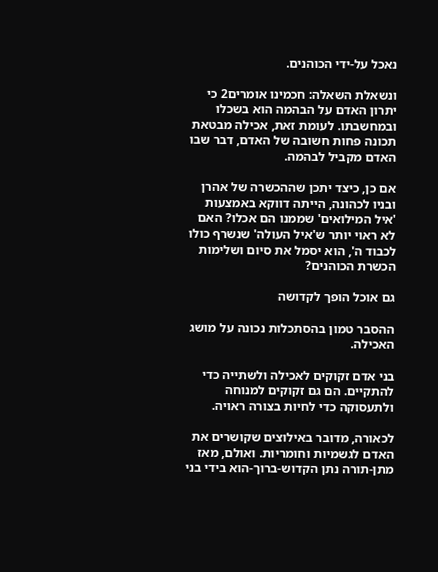נאכל על-ידי הכוהנים.

ונשאלת השאלה: חכמינו אומרים2 כי יתרון האדם על הבהמה הוא בשכלו ובמחשבתו. לעומת זאת, אכילה מבטאת תכונה פחות חשובה של האדם, דבר שבו האדם מקביל לבהמה.

אם כן, כיצד יתכן שההכשרה של אהרן ובניו לכהונה, הייתה דווקא באמצעות 'איל המילואים' שממנו הם אכלו? האם לא ראוי יותר ש'איל העולה' שנשרף כולו לכבוד ה', הוא יסמל את סיום ושלימות הכשרת הכוהנים?

גם אוכל הופך לקדושה

ההסבר טמון בהסתכלות נכונה על מושג האכילה.

בני אדם זקוקים לאכילה ולשתייה כדי להתקיים. הם גם זקוקים למנוחה ולתעסוקה כדי לחיות בצורה ראויה.

לכאורה, מדובר באילוצים שקושרים את האדם לגשמיות וחומריות. ואולם, מאז מתן-תורה נתן הקדוש-ברוך-הוא בידי בני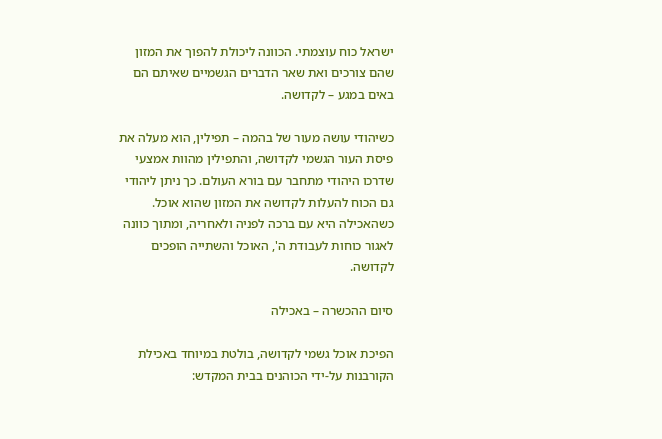ישראל כוח עוצמתי. הכוונה ליכולת להפוך את המזון שהם צורכים ואת שאר הדברים הגשמיים שאיתם הם באים במגע – לקדושה.

כשיהודי עושה מעור של בהמה – תפילין, הוא מעלה את פיסת העור הגשמי לקדושה, והתפילין מהוות אמצעי שדרכו היהודי מתחבר עם בורא העולם. כך ניתן ליהודי גם הכוח להעלות לקדושה את המזון שהוא אוכל. כשהאכילה היא עם ברכה לפניה ולאחריה, ומתוך כוונה לאגור כוחות לעבודת ה', האוכל והשתייה הופכים לקדושה.

סיום ההכשרה – באכילה

הפיכת אוכל גשמי לקדושה, בולטת במיוחד באכילת הקורבנות על-ידי הכוהנים בבית המקדש: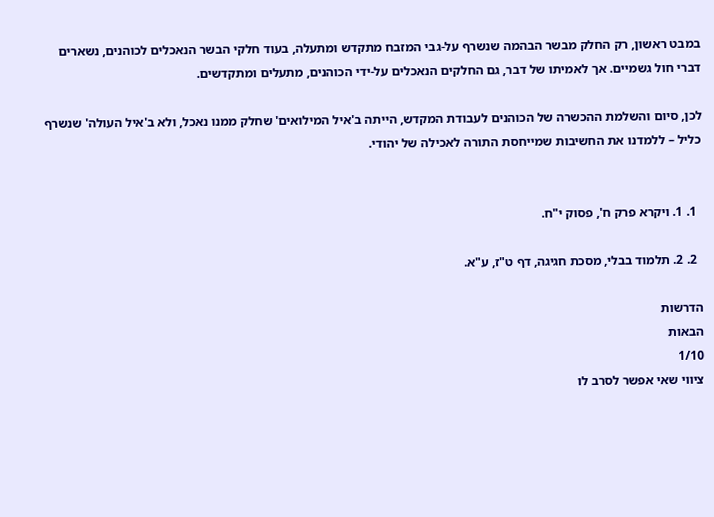במבט ראשון, רק החלק מבשר הבהמה שנשרף על-גבי המזבח מתקדש ומתעלה, בעוד חלקי הבשר הנאכלים לכוהנים, נשארים דברי חול גשמיים. אך לאמיתו של דבר, גם החלקים הנאכלים על-ידי הכוהנים, מתעלים ומתקדשים.

לכן, סיום והשלמת ההכשרה של הכוהנים לעבודת המקדש, הייתה ב'איל המילואים' שחלק ממנו נאכל, ולא ב'איל העולה' שנשרף כליל – ללמדנו את החשיבות שמייחסת התורה לאכילה של יהודי.


  1. 1. ויקרא פרק ח', פסוק י"ח.

  2. 2. תלמוד בבלי, מסכת חגיגה, דף ט"ז, ע"א.

הדרשות
הבאות
1/10
ציווי שאי אפשר לסרב לו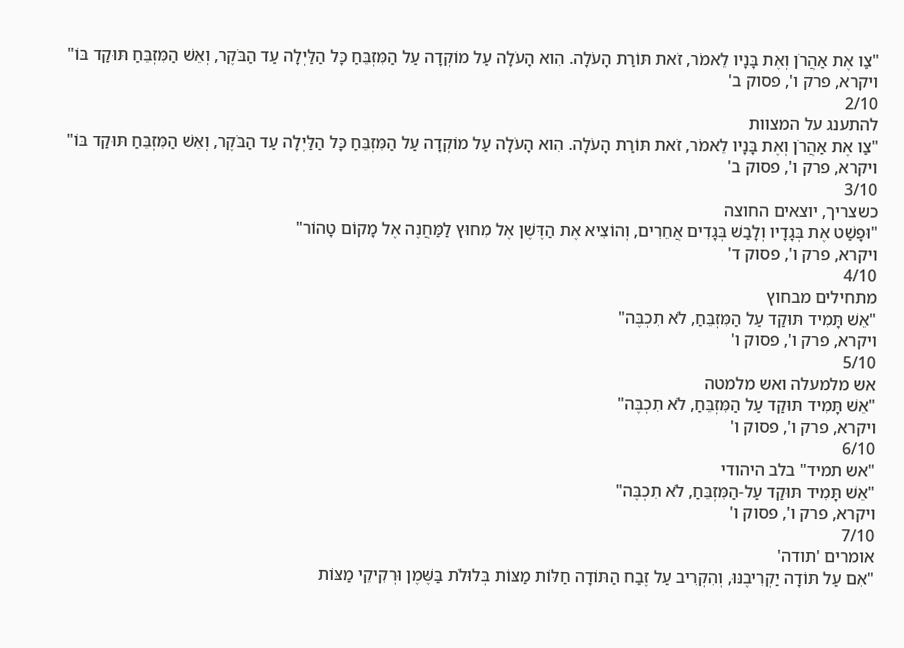"צַו אֶת אַהֲרֹן וְאֶת בָּנָיו לֵאמֹר, זֹאת תּוֹרַת הָעֹלָה. הִוא הָעֹלָה עַל מוֹקְדָה עַל הַמִּזְבֵּחַ כָּל הַלַּיְלָה עַד הַבֹּקֶר, וְאֵשׁ הַמִּזְבֵּחַ תּוּקַד בּוֹ"
ויקרא, פרק ו', פסוק ב'
2/10
להתענג על המצוות
"צַו אֶת אַהֲרֹן וְאֶת בָּנָיו לֵאמֹר, זֹאת תּוֹרַת הָעֹלָה. הִוא הָעֹלָה עַל מוֹקְדָה עַל הַמִּזְבֵּחַ כָּל הַלַּיְלָה עַד הַבֹּקֶר, וְאֵשׁ הַמִּזְבֵּחַ תּוּקַד בּוֹ"
ויקרא, פרק ו', פסוק ב'
3/10
כשצריך, יוצאים החוצה
"וּפָשַׁט אֶת בְּגָדָיו וְלָבַשׁ בְּגָדִים אֲחֵרִים, וְהוֹצִיא אֶת הַדֶּשֶׁן אֶל מִחוּץ לַמַּחֲנֶה אֶל מָקוֹם טָהוֹר"
ויקרא, פרק ו', פסוק ד'
4/10
מתחילים מבחוץ
"אֵשׁ תָּמִיד תּוּקַד עַל הַמִּזְבֵּחַ, לֹא תִכְבֶּה"
ויקרא, פרק ו', פסוק ו'
5/10
אש מלמעלה ואש מלמטה
"אֵשׁ תָּמִיד תּוּקַד עַל הַמִּזְבֵּחַ, לֹא תִכְבֶּה"
ויקרא, פרק ו', פסוק ו'
6/10
"אש תמיד" בלב היהודי
"אֵשׁ תָּמִיד תּוּקַד עַל-הַמִּזְבֵּחַ, לֹא תִכְבֶּה"
ויקרא, פרק ו', פסוק ו'
7/10
אומרים 'תודה'
"אִם עַל תּוֹדָה יַקְרִיבֶנּוּ, וְהִקְרִיב עַל זֶבַח הַתּוֹדָה חַלּוֹת מַצּוֹת בְּלוּלֹת בַּשֶּׁמֶן וּרְקִיקֵי מַצּוֹת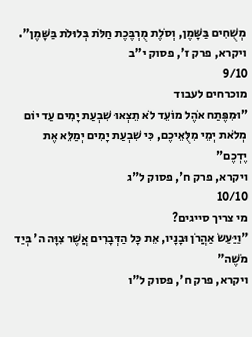מְשֻׁחִים בַּשָּׁמֶן, וְסֹלֶת מֻרְבֶּכֶת חַלֹּת בְּלוּלֹת בַּשָּׁמֶן".
ויקרא, פרק ז', פסוק י"ב
9/10
מוכרחים לעבוד
"וּמִפֶּתַח אֹהֶל מוֹעֵד לֹא תֵצְאוּ שִׁבְעַת יָמִים עַד יוֹם מְלֹאת יְמֵי מִלֻּאֵיכֶם, כִּי שִׁבְעַת יָמִים יְמַלֵּא אֶת יֶדְכֶם"
ויקרא, פרק ח', פסוק ל"ג
10/10
מי צריך סייגים?
"וַיַּעַשׂ אַהֲרֹן וּבָנָיו, אֵת כָּל הַדְּבָרִים אֲשֶׁר צִוָּה ה' בְּיַד מֹשֶׁה"
ויקרא, פרק ח', פסוק ל"ו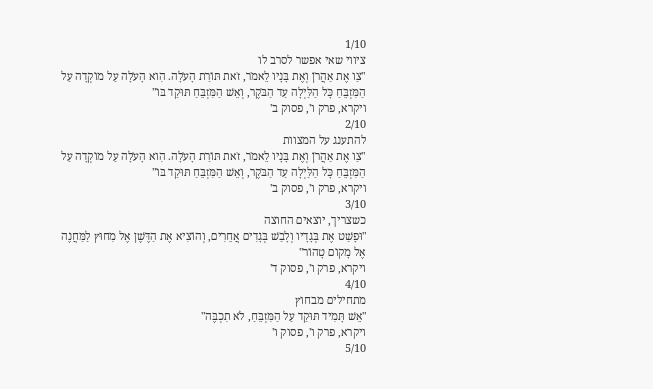1/10
ציווי שאי אפשר לסרב לו
"צַו אֶת אַהֲרֹן וְאֶת בָּנָיו לֵאמֹר, זֹאת תּוֹרַת הָעֹלָה. הִוא הָעֹלָה עַל מוֹקְדָה עַל הַמִּזְבֵּחַ כָּל הַלַּיְלָה עַד הַבֹּקֶר, וְאֵשׁ הַמִּזְבֵּחַ תּוּקַד בּוֹ"
ויקרא, פרק ו', פסוק ב'
2/10
להתענג על המצוות
"צַו אֶת אַהֲרֹן וְאֶת בָּנָיו לֵאמֹר, זֹאת תּוֹרַת הָעֹלָה. הִוא הָעֹלָה עַל מוֹקְדָה עַל הַמִּזְבֵּחַ כָּל הַלַּיְלָה עַד הַבֹּקֶר, וְאֵשׁ הַמִּזְבֵּחַ תּוּקַד בּוֹ"
ויקרא, פרק ו', פסוק ב'
3/10
כשצריך, יוצאים החוצה
"וּפָשַׁט אֶת בְּגָדָיו וְלָבַשׁ בְּגָדִים אֲחֵרִים, וְהוֹצִיא אֶת הַדֶּשֶׁן אֶל מִחוּץ לַמַּחֲנֶה אֶל מָקוֹם טָהוֹר"
ויקרא, פרק ו', פסוק ד'
4/10
מתחילים מבחוץ
"אֵשׁ תָּמִיד תּוּקַד עַל הַמִּזְבֵּחַ, לֹא תִכְבֶּה"
ויקרא, פרק ו', פסוק ו'
5/10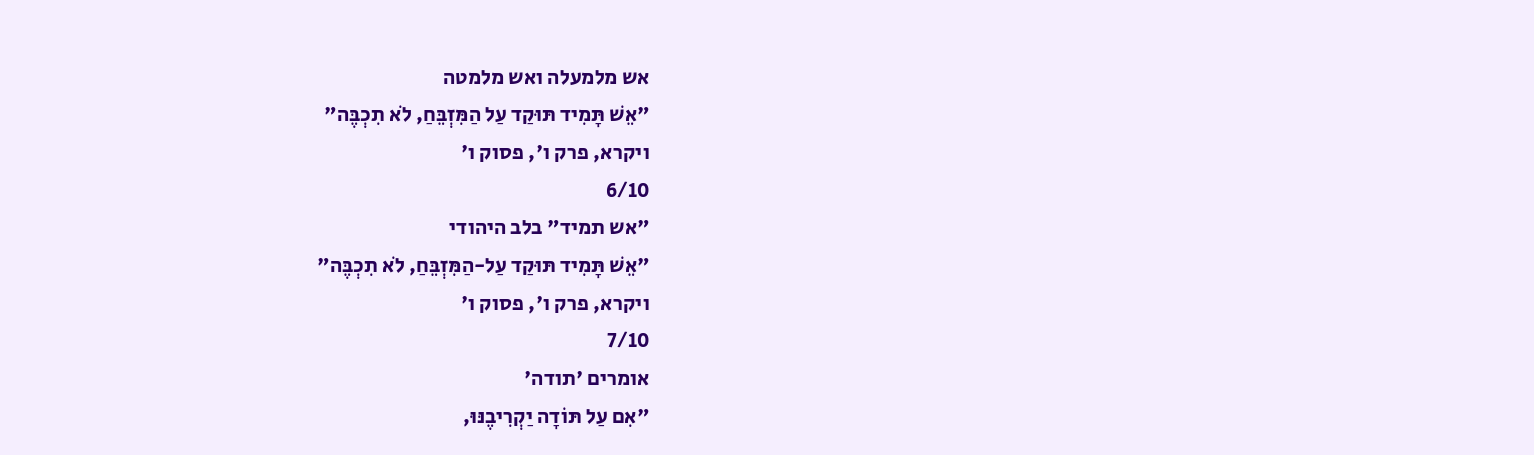אש מלמעלה ואש מלמטה
"אֵשׁ תָּמִיד תּוּקַד עַל הַמִּזְבֵּחַ, לֹא תִכְבֶּה"
ויקרא, פרק ו', פסוק ו'
6/10
"אש תמיד" בלב היהודי
"אֵשׁ תָּמִיד תּוּקַד עַל-הַמִּזְבֵּחַ, לֹא תִכְבֶּה"
ויקרא, פרק ו', פסוק ו'
7/10
אומרים 'תודה'
"אִם עַל תּוֹדָה יַקְרִיבֶנּוּ,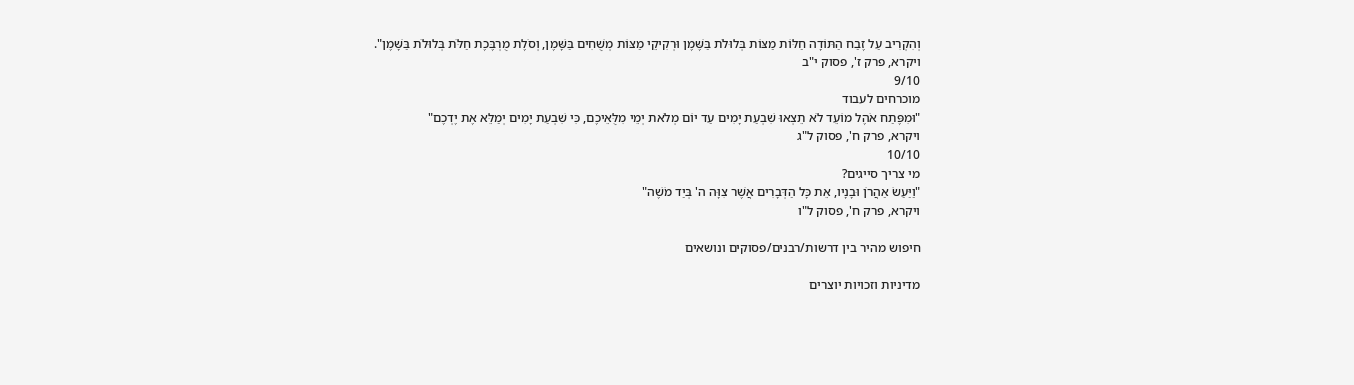וְהִקְרִיב עַל זֶבַח הַתּוֹדָה חַלּוֹת מַצּוֹת בְּלוּלֹת בַּשֶּׁמֶן וּרְקִיקֵי מַצּוֹת מְשֻׁחִים בַּשָּׁמֶן, וְסֹלֶת מֻרְבֶּכֶת חַלֹּת בְּלוּלֹת בַּשָּׁמֶן".
ויקרא, פרק ז', פסוק י"ב
9/10
מוכרחים לעבוד
"וּמִפֶּתַח אֹהֶל מוֹעֵד לֹא תֵצְאוּ שִׁבְעַת יָמִים עַד יוֹם מְלֹאת יְמֵי מִלֻּאֵיכֶם, כִּי שִׁבְעַת יָמִים יְמַלֵּא אֶת יֶדְכֶם"
ויקרא, פרק ח', פסוק ל"ג
10/10
מי צריך סייגים?
"וַיַּעַשׂ אַהֲרֹן וּבָנָיו, אֵת כָּל הַדְּבָרִים אֲשֶׁר צִוָּה ה' בְּיַד מֹשֶׁה"
ויקרא, פרק ח', פסוק ל"ו

חיפוש מהיר בין דרשות/רבנים/פסוקים ונושאים

מדיניות וזכויות יוצרים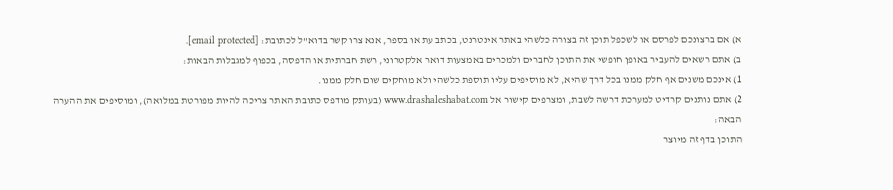א) אם ברצונכם לפרסם או לשכפל תוכן זה בצורה כלשהי באתר אינטרנט, בכתב עת או בספר, אנא צרו קשר בדוא"ל לכתובת: [email protected].
ב) אתם רשאים להעביר באופן חופשי את התוכן לחברים ולמכרים באמצעות דואר אלקטרוני, רשת חברתית או הדפסה, בכפוף למגבלות הבאות:
1) אינכם משנים אף חלק ממנו בכל דרך שהיא, לא מוסיפים עליו תוספת כלשהי ולא מוחקים שום חלק ממנו.
2) אתם נותנים קרדיט למערכת דרשה לשבת, ומצרפים קישור אל www.drashaleshabat.com (בעותק מודפס כתובת האתר צריכה להיות מפורטת במלואה), ומוסיפים את ההערה הבאה:
התוכן בדף זה מיוצר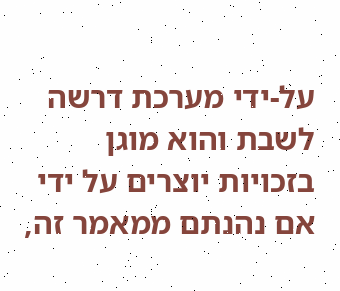על-ידי מערכת דרשה לשבת והוא מוגן בזכויות יוצרים על ידי אם נהנתם ממאמר זה,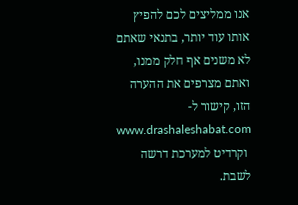אנו ממליצים לכם להפיץ אותו עוד יותר, בתנאי שאתם לא משנים אף חלק ממנו, ואתם מצרפים את ההערה הזו, קישור ל- www.drashaleshabat.com
 וקרדיט למערכת דרשה לשבת.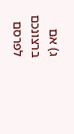ג) אם ברצונכם לפרסם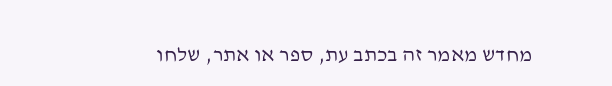מחדש מאמר זה בכתב עת, ספר או אתר, שלחו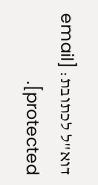דוא"ל לכתובת: [email protected].